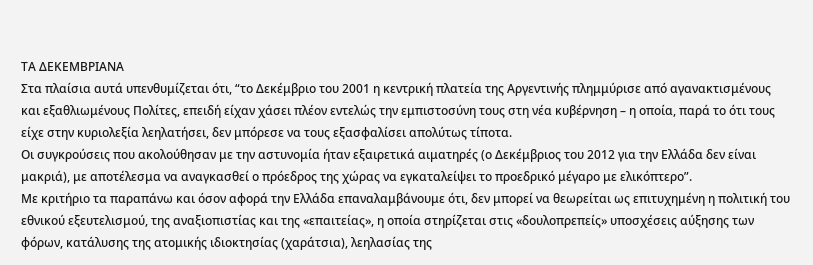ΤΑ ΔΕΚΕΜΒΡΙΑΝΑ
Στα πλαίσια αυτά υπενθυμίζεται ότι, “το Δεκέμβριο του 2001 η κεντρική πλατεία της Αργεντινής πλημμύρισε από αγανακτισμένους και εξαθλιωμένους Πολίτες, επειδή είχαν χάσει πλέον εντελώς την εμπιστοσύνη τους στη νέα κυβέρνηση – η οποία, παρά το ότι τους είχε στην κυριολεξία λεηλατήσει, δεν μπόρεσε να τους εξασφαλίσει απολύτως τίποτα.
Οι συγκρούσεις που ακολούθησαν με την αστυνομία ήταν εξαιρετικά αιματηρές (ο Δεκέμβριος του 2012 για την Ελλάδα δεν είναι μακριά), με αποτέλεσμα να αναγκασθεί ο πρόεδρος της χώρας να εγκαταλείψει το προεδρικό μέγαρο με ελικόπτερο”.
Με κριτήριο τα παραπάνω και όσον αφορά την Ελλάδα επαναλαμβάνουμε ότι, δεν μπορεί να θεωρείται ως επιτυχημένη η πολιτική του εθνικού εξευτελισμού, της αναξιοπιστίας και της «επαιτείας», η οποία στηρίζεται στις «δουλοπρεπείς» υποσχέσεις αύξησης των φόρων, κατάλυσης της ατομικής ιδιοκτησίας (χαράτσια), λεηλασίας της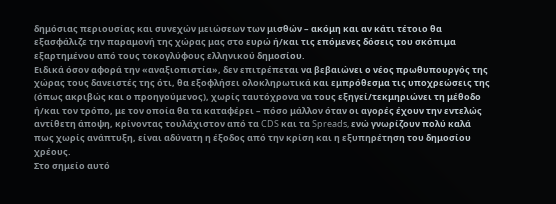δημόσιας περιουσίας και συνεχών μειώσεων των μισθών – ακόμη και αν κάτι τέτοιο θα εξασφάλιζε την παραμονή της χώρας μας στο ευρώ ή/και τις επόμενες δόσεις του σκόπιμα εξαρτημένου από τους τοκογλύφους ελληνικού δημοσίου.
Ειδικά όσον αφορά την «αναξιοπιστία», δεν επιτρέπεται να βεβαιώνει ο νέος πρωθυπουργός της χώρας τους δανειστές της ότι, θα εξοφλήσει ολοκληρωτικά και εμπρόθεσμα τις υποχρεώσεις της (όπως ακριβώς και ο προηγούμενος), χωρίς ταυτόχρονα να τους εξηγεί/τεκμηριώνει τη μέθοδο ή/και τον τρόπο, με τον οποία θα τα καταφέρει – πόσο μάλλον όταν οι αγορές έχουν την εντελώς αντίθετη άποψη, κρίνοντας τουλάχιστον από τα CDS και τα Spreads, ενώ γνωρίζουν πολύ καλά πως χωρίς ανάπτυξη, είναι αδύνατη η έξοδος από την κρίση και η εξυπηρέτηση του δημοσίου χρέους.
Στο σημείο αυτό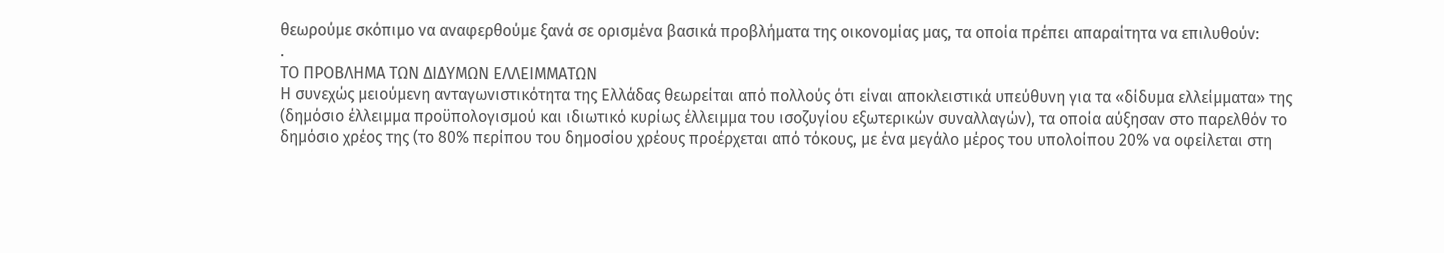θεωρούμε σκόπιμο να αναφερθούμε ξανά σε ορισμένα βασικά προβλήματα της οικονομίας μας, τα οποία πρέπει απαραίτητα να επιλυθούν:
.
ΤΟ ΠΡΟΒΛΗΜΑ ΤΩΝ ΔΙΔΥΜΩΝ ΕΛΛΕΙΜΜΑΤΩΝ
Η συνεχώς μειούμενη ανταγωνιστικότητα της Ελλάδας θεωρείται από πολλούς ότι είναι αποκλειστικά υπεύθυνη για τα «δίδυμα ελλείμματα» της (δημόσιο έλλειμμα προϋπολογισμού και ιδιωτικό κυρίως έλλειμμα του ισοζυγίου εξωτερικών συναλλαγών), τα οποία αύξησαν στο παρελθόν το δημόσιο χρέος της (το 80% περίπου του δημοσίου χρέους προέρχεται από τόκους, με ένα μεγάλο μέρος του υπολοίπου 20% να οφείλεται στη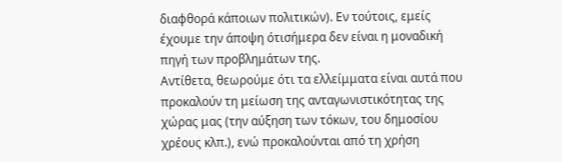διαφθορά κάποιων πολιτικών). Εν τούτοις, εμείς έχουμε την άποψη ότισήμερα δεν είναι η μοναδική πηγή των προβλημάτων της.
Αντίθετα, θεωρούμε ότι τα ελλείμματα είναι αυτά που προκαλούν τη μείωση της ανταγωνιστικότητας της χώρας μας (την αύξηση των τόκων, του δημοσίου χρέους κλπ.), ενώ προκαλούνται από τη χρήση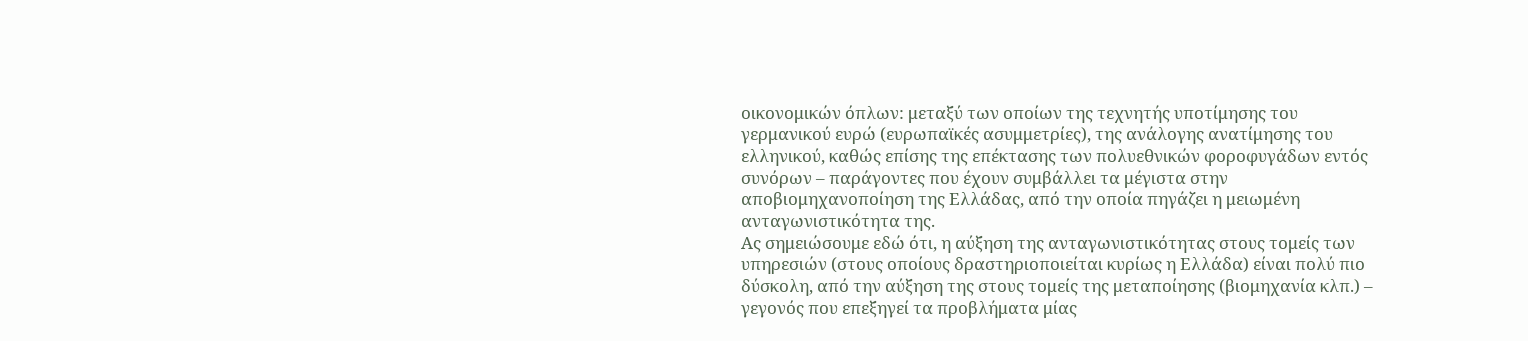οικονομικών όπλων: μεταξύ των οποίων της τεχνητής υποτίμησης του γερμανικού ευρώ (ευρωπαϊκές ασυμμετρίες), της ανάλογης ανατίμησης του ελληνικού, καθώς επίσης της επέκτασης των πολυεθνικών φοροφυγάδων εντός συνόρων – παράγοντες που έχουν συμβάλλει τα μέγιστα στην αποβιομηχανοποίηση της Ελλάδας, από την οποία πηγάζει η μειωμένη ανταγωνιστικότητα της.
Ας σημειώσουμε εδώ ότι, η αύξηση της ανταγωνιστικότητας στους τομείς των υπηρεσιών (στους οποίους δραστηριοποιείται κυρίως η Ελλάδα) είναι πολύ πιο δύσκολη, από την αύξηση της στους τομείς της μεταποίησης (βιομηχανία κλπ.) – γεγονός που επεξηγεί τα προβλήματα μίας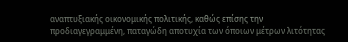αναπτυξιακής οικονομικής πολιτικής, καθώς επίσης την προδιαγεγραμμένη, παταγώδη αποτυχία των όποιων μέτρων λιτότητας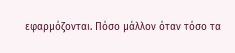εφαρμόζονται. Πόσο μάλλον όταν τόσο τα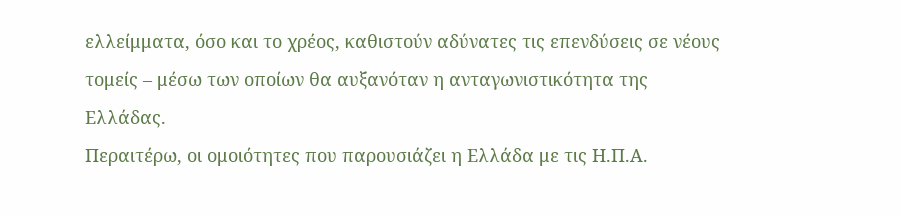ελλείμματα, όσο και το χρέος, καθιστούν αδύνατες τις επενδύσεις σε νέους τομείς – μέσω των οποίων θα αυξανόταν η ανταγωνιστικότητα της Ελλάδας.
Περαιτέρω, οι ομοιότητες που παρουσιάζει η Ελλάδα με τις Η.Π.Α.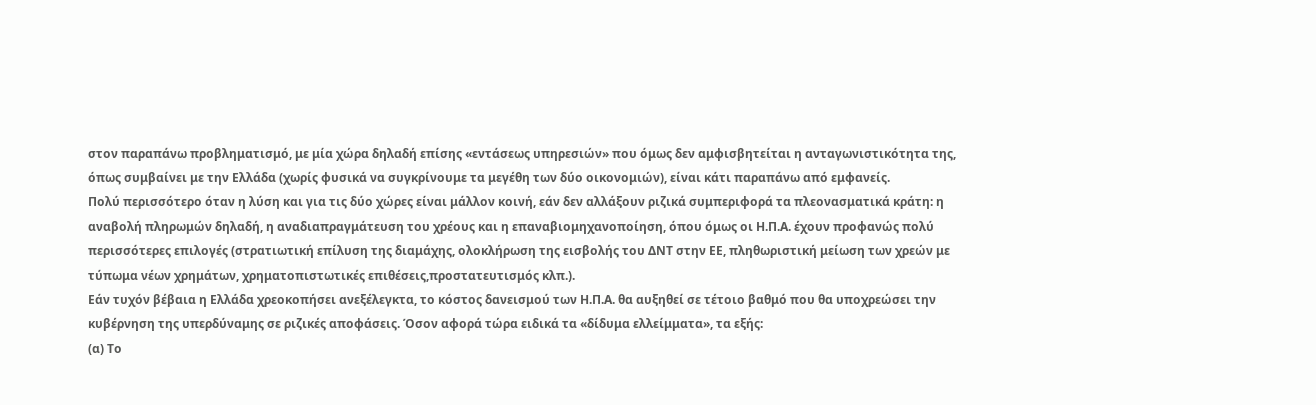στον παραπάνω προβληματισμό, με μία χώρα δηλαδή επίσης «εντάσεως υπηρεσιών» που όμως δεν αμφισβητείται η ανταγωνιστικότητα της, όπως συμβαίνει με την Ελλάδα (χωρίς φυσικά να συγκρίνουμε τα μεγέθη των δύο οικονομιών), είναι κάτι παραπάνω από εμφανείς.
Πολύ περισσότερο όταν η λύση και για τις δύο χώρες είναι μάλλον κοινή, εάν δεν αλλάξουν ριζικά συμπεριφορά τα πλεονασματικά κράτη: η αναβολή πληρωμών δηλαδή, η αναδιαπραγμάτευση του χρέους και η επαναβιομηχανοποίηση, όπου όμως οι Η.Π.Α. έχουν προφανώς πολύ περισσότερες επιλογές (στρατιωτική επίλυση της διαμάχης, ολοκλήρωση της εισβολής του ΔΝΤ στην ΕΕ, πληθωριστική μείωση των χρεών με τύπωμα νέων χρημάτων, χρηματοπιστωτικές επιθέσεις,προστατευτισμός κλπ.).
Εάν τυχόν βέβαια η Ελλάδα χρεοκοπήσει ανεξέλεγκτα, το κόστος δανεισμού των Η.Π.Α. θα αυξηθεί σε τέτοιο βαθμό που θα υποχρεώσει την κυβέρνηση της υπερδύναμης σε ριζικές αποφάσεις. Όσον αφορά τώρα ειδικά τα «δίδυμα ελλείμματα», τα εξής:
(α) Το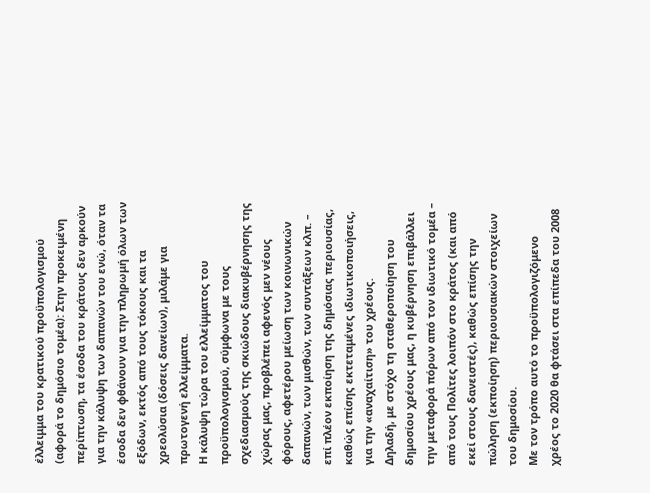έλλειμμα του κρατικού προϋπολογισμού (αφορά το δημόσιο τομέα): Στην προκειμένη περίπτωση, τα έσοδα του κράτους δεν αρκούν για την κάλυψη των δαπανών του ενώ, όταν τα έσοδα δεν φθάνουν για την πληρωμή όλων των εξόδων, εκτός από τους τόκους και τα χρεολύσια (δόσεις δανείων), μιλάμε για πρωτογενή ελλείμματα.
Η κάλυψη τώρα του ελλείμματος του προϋπολογισμού, σύμφωνα με τους σχεδιασμούς της σκιώδους διακυβέρνησης της χώρας μας, προβλέπει αφενός μεν νέους φόρους, αφετέρου μείωση των κοινωνικών δαπανών, των μισθών, των συντάξεων κλπ. – επί πλέον εκποίηση της δημόσιας περιουσίας, καθώς επίσης εκτεταμένες ιδιωτικοποιήσεις, για την «αναχαίτιση» του χρέους.
Δηλαδή, με στόχο τη σταθεροποίηση του δημοσίου χρέους μας, η κυβέρνηση επιβάλλει την μεταφορά πόρων από τον ιδιωτικό τομέα – από τους Πολίτες λοιπόν στο κράτος (και από εκεί στους δανειστές), καθώς επίσης την πώληση (εκποίηση) περιουσιακών στοιχείων του δημοσίου.
Με τον τρόπο αυτό το προϋπολογιζόμενο χρέος το 2020 θα φτάσει στα επίπεδα του 2008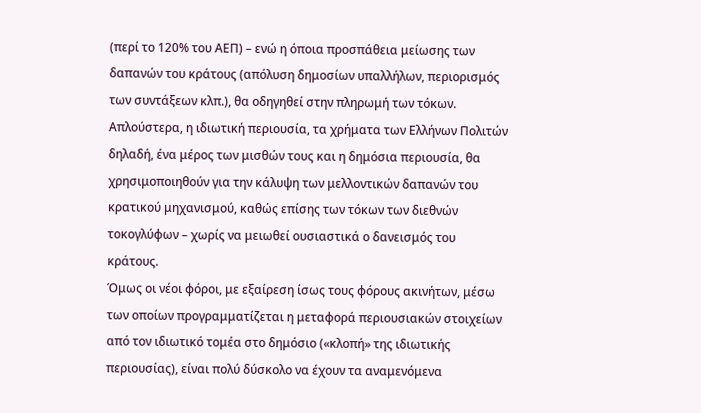(περί το 120% του ΑΕΠ) – ενώ η όποια προσπάθεια μείωσης των δαπανών του κράτους (απόλυση δημοσίων υπαλλήλων, περιορισμός των συντάξεων κλπ.), θα οδηγηθεί στην πληρωμή των τόκων. Απλούστερα, η ιδιωτική περιουσία, τα χρήματα των Ελλήνων Πολιτών δηλαδή, ένα μέρος των μισθών τους και η δημόσια περιουσία, θα χρησιμοποιηθούν για την κάλυψη των μελλοντικών δαπανών του κρατικού μηχανισμού, καθώς επίσης των τόκων των διεθνών τοκογλύφων – χωρίς να μειωθεί ουσιαστικά ο δανεισμός του κράτους.
Όμως οι νέοι φόροι, με εξαίρεση ίσως τους φόρους ακινήτων, μέσω των οποίων προγραμματίζεται η μεταφορά περιουσιακών στοιχείων από τον ιδιωτικό τομέα στο δημόσιο («κλοπή» της ιδιωτικής περιουσίας), είναι πολύ δύσκολο να έχουν τα αναμενόμενα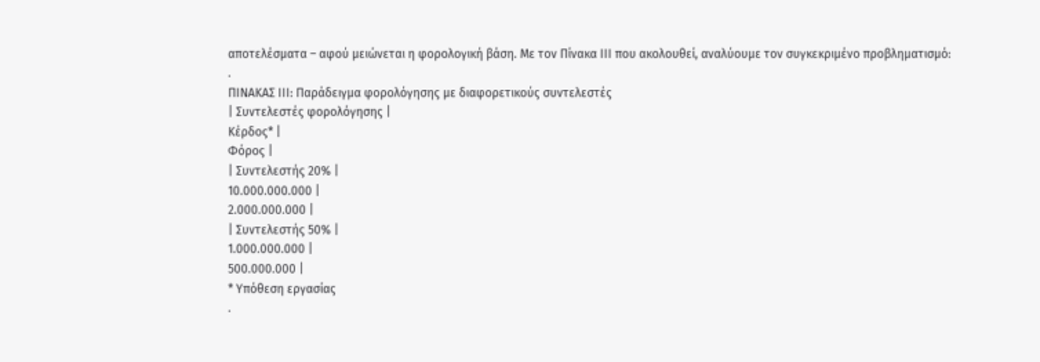αποτελέσματα – αφού μειώνεται η φορολογική βάση. Με τον Πίνακα ΙΙΙ που ακολουθεί, αναλύουμε τον συγκεκριμένο προβληματισμό:
.
ΠΙΝΑΚΑΣ ΙΙΙ: Παράδειγμα φορολόγησης με διαφορετικούς συντελεστές
| Συντελεστές φορολόγησης |
Κέρδος* |
Φόρος |
| Συντελεστής 20% |
10.000.000.000 |
2.000.000.000 |
| Συντελεστής 50% |
1.000.000.000 |
500.000.000 |
* Υπόθεση εργασίας
.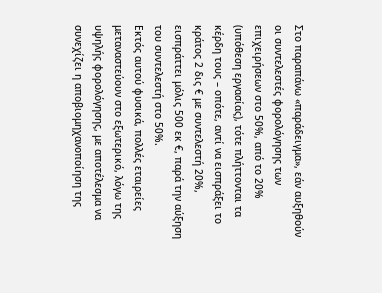Στο παραπάνω «παράδειγμα», εάν αυξηθούν οι συντελεστές φορολόγησης των επιχειρήσεων στο 50%, από το 20% (υπόθεση εργασίας), τότε πλήττονται τα κέρδη τους – οπότε, αντί να εισπράξει το κράτος 2 δις € με συντελεστή 20%, εισπράττει μόλις 500 εκ €, παρά την αύξηση του συντελεστή στο 50%.
Εκτός αυτού φυσικά, πολλές εταιρείες μεταναστεύουν στο εξωτερικό, λόγω της υψηλής φορολόγησης, με αποτέλεσμα να συνεχίζει η αποβιομηχανοποίηση της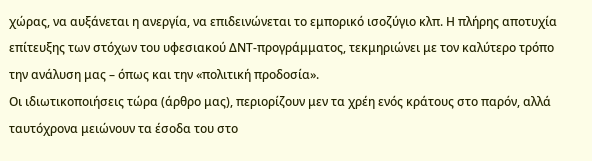χώρας, να αυξάνεται η ανεργία, να επιδεινώνεται το εμπορικό ισοζύγιο κλπ. Η πλήρης αποτυχία επίτευξης των στόχων του υφεσιακού ΔΝΤ-προγράμματος, τεκμηριώνει με τον καλύτερο τρόπο την ανάλυση μας – όπως και την «πολιτική προδοσία».
Οι ιδιωτικοποιήσεις τώρα (άρθρο μας), περιορίζουν μεν τα χρέη ενός κράτους στο παρόν, αλλά ταυτόχρονα μειώνουν τα έσοδα του στο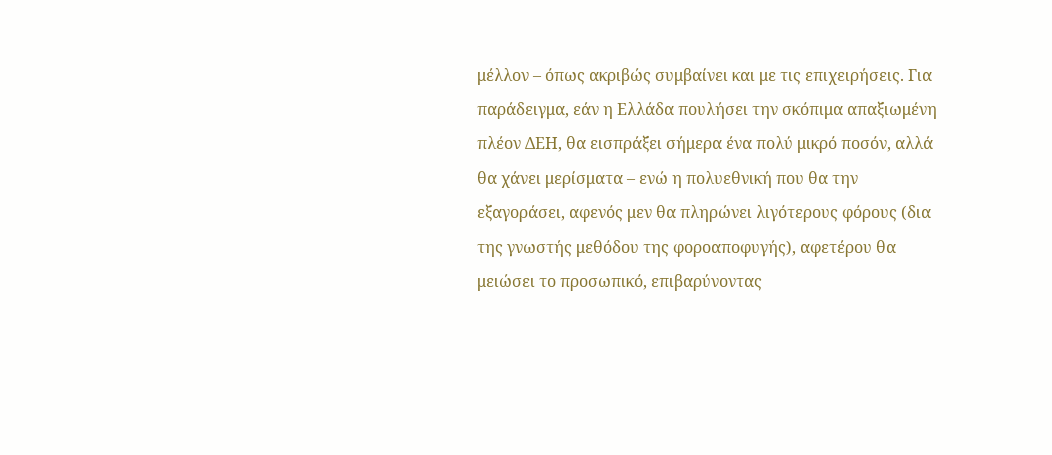μέλλον – όπως ακριβώς συμβαίνει και με τις επιχειρήσεις. Για παράδειγμα, εάν η Ελλάδα πουλήσει την σκόπιμα απαξιωμένη πλέον ΔΕΗ, θα εισπράξει σήμερα ένα πολύ μικρό ποσόν, αλλά θα χάνει μερίσματα – ενώ η πολυεθνική που θα την εξαγοράσει, αφενός μεν θα πληρώνει λιγότερους φόρους (δια της γνωστής μεθόδου της φοροαποφυγής), αφετέρου θα μειώσει το προσωπικό, επιβαρύνοντας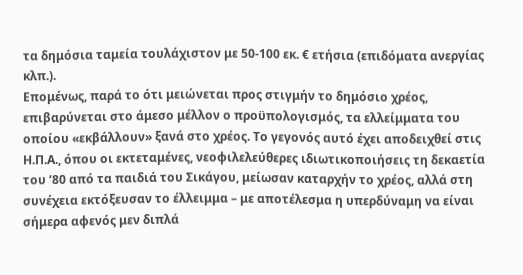τα δημόσια ταμεία τουλάχιστον με 50-100 εκ. € ετήσια (επιδόματα ανεργίας κλπ.).
Επομένως, παρά το ότι μειώνεται προς στιγμήν το δημόσιο χρέος, επιβαρύνεται στο άμεσο μέλλον ο προϋπολογισμός, τα ελλείμματα του οποίου «εκβάλλουν» ξανά στο χρέος. Το γεγονός αυτό έχει αποδειχθεί στις Η.Π.Α., όπου οι εκτεταμένες, νεοφιλελεύθερες ιδιωτικοποιήσεις τη δεκαετία του ‘80 από τα παιδιά του Σικάγου, μείωσαν καταρχήν το χρέος, αλλά στη συνέχεια εκτόξευσαν το έλλειμμα – με αποτέλεσμα η υπερδύναμη να είναι σήμερα αφενός μεν διπλά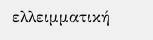ελλειμματική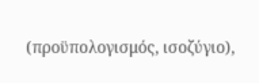(προϋπολογισμός, ισοζύγιο),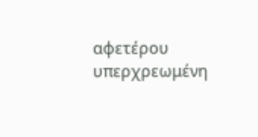αφετέρου υπερχρεωμένη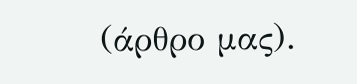(άρθρο μας).